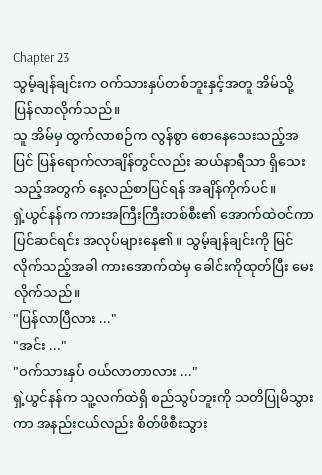Chapter 23
သွမ့်ချန်ချင်းက ဝက်သားနှပ်တစ်ဘူးနှင့်အတူ အိမ်သို့ ပြန်လာလိုက်သည်။
သူ အိမ်မှ ထွက်လာစဉ်က လွန်စွာ စောနေသေးသည့်အပြင် ပြန်ရောက်လာချိန်တွင်လည်း ဆယ်နာရီသာ ရှိသေးသည့်အတွက် နေ့လည်စာပြင်ရန် အချိန်ကိုက်ပင်။
ရှဲ့ယွင်နန်က ကားအကြီးကြီးတစ်စီး၏ အောက်ထဲဝင်ကာ ပြင်ဆင်ရင်း အလုပ်များနေ၏။ သွမ့်ချန်ချင်းကို မြင်လိုက်သည့်အခါ ကားအောက်ထဲမှ ခေါင်းကိုထုတ်ပြီး မေးလိုက်သည်။
"ပြန်လာပြီလား ..."
"အင်း ..."
"ဝက်သားနှပ် ဝယ်လာတာလား ..."
ရှဲ့ယွင်နန်က သူ့လက်ထဲရှိ စည်သွပ်ဘူးကို သတိပြုမိသွားကာ အနည်းငယ်လည်း စိတ်ဖိစီးသွား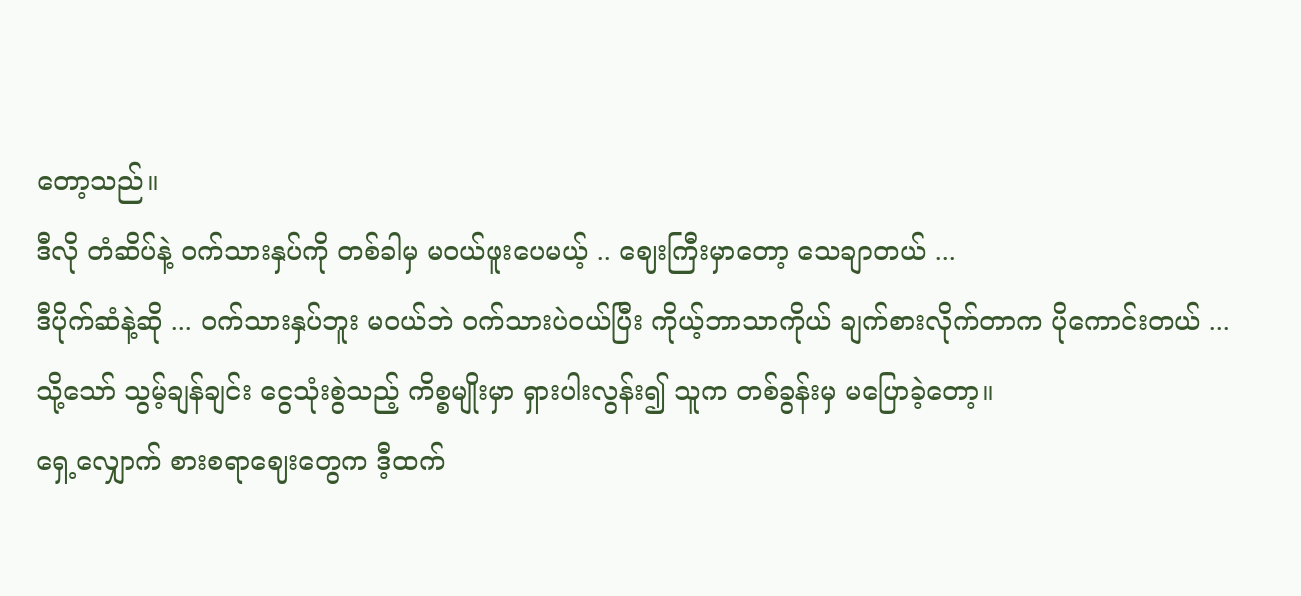တော့သည်။
ဒီလို တံဆိပ်နဲ့ ဝက်သားနှပ်ကို တစ်ခါမှ မဝယ်ဖူးပေမယ့် .. ဈေးကြီးမှာတော့ သေချာတယ် ...
ဒီပိုက်ဆံနဲ့ဆို ... ဝက်သားနှပ်ဘူး မဝယ်ဘဲ ဝက်သားပဲဝယ်ပြီး ကိုယ့်ဘာသာကိုယ် ချက်စားလိုက်တာက ပိုကောင်းတယ် ...
သို့သော် သွမ့်ချန်ချင်း ငွေသုံးစွဲသည့် ကိစ္စမျိုးမှာ ရှားပါးလွန်း၍ သူက တစ်ခွန်းမှ မပြောခဲ့တော့။
ရှေ့လျှောက် စားစရာဈေးတွေက ဒီ့ထက်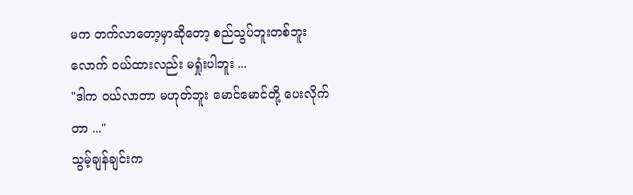မက တက်လာတော့မှာဆိုတော့ စည်သွပ်ဘူးတစ်ဘူးလောက် ဝယ်ထားလည်း မရှုံးပါဘူး ...
"ဒါက ဝယ်လာတာ မဟုတ်ဘူး မောင်မောင်တို့ ပေးလိုက်တာ ..."
သွမ့်ချန်ချင်းက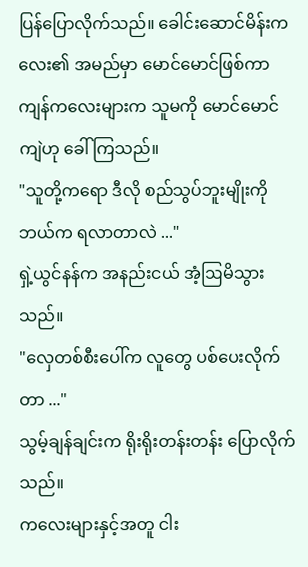ပြန်ပြောလိုက်သည်။ ခေါင်းဆောင်မိန်းကလေး၏ အမည်မှာ မောင်မောင်ဖြစ်ကာ ကျန်ကလေးများက သူမကို မောင်မောင်ကျဲဟု ခေါ်ကြသည်။
"သူတို့ကရော ဒီလို စည်သွပ်ဘူးမျိုးကို ဘယ်က ရလာတာလဲ ..."
ရှဲ့ယွင်နန်က အနည်းငယ် အံ့ဩမိသွားသည်။
"လှေတစ်စီးပေါ်က လူတွေ ပစ်ပေးလိုက်တာ ..."
သွမ့်ချန်ချင်းက ရိုးရိုးတန်းတန်း ပြောလိုက်သည်။
ကလေးများနှင့်အတူ ငါး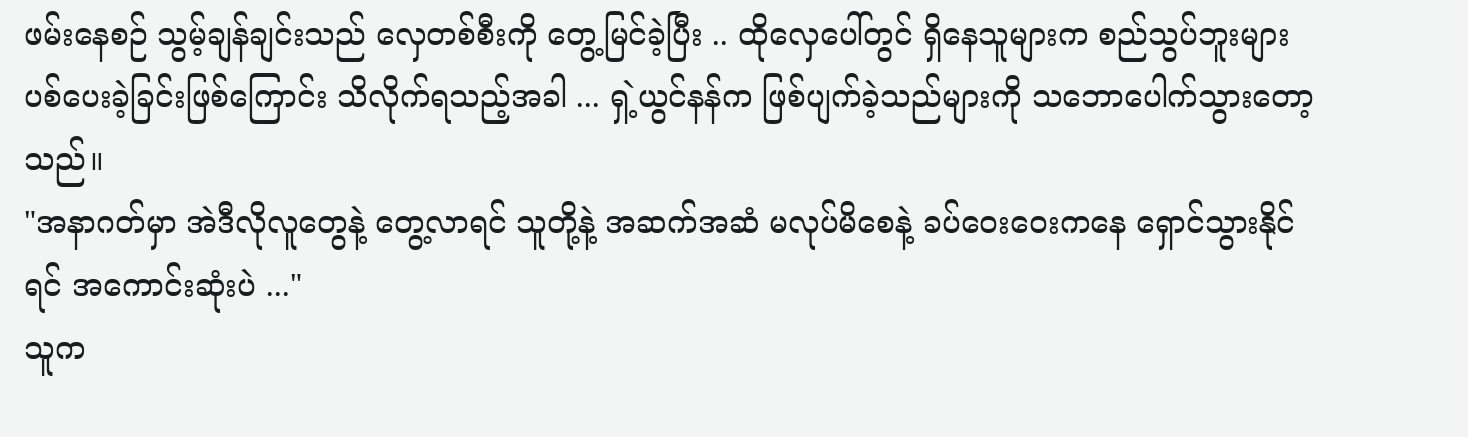ဖမ်းနေစဉ် သွမ့်ချန်ချင်းသည် လှေတစ်စီးကို တွေ့မြင်ခဲ့ပြီး .. ထိုလှေပေါ်တွင် ရှိနေသူများက စည်သွပ်ဘူးများ ပစ်ပေးခဲ့ခြင်းဖြစ်ကြောင်း သိလိုက်ရသည့်အခါ ... ရှဲ့ယွင်နန်က ဖြစ်ပျက်ခဲ့သည်များကို သဘောပေါက်သွားတော့သည်။
"အနာဂတ်မှာ အဲဒီလိုလူတွေနဲ့ တွေ့လာရင် သူတို့နဲ့ အဆက်အဆံ မလုပ်မိစေနဲ့ ခပ်ဝေးဝေးကနေ ရှောင်သွားနိုင်ရင် အကောင်းဆုံးပဲ ..."
သူက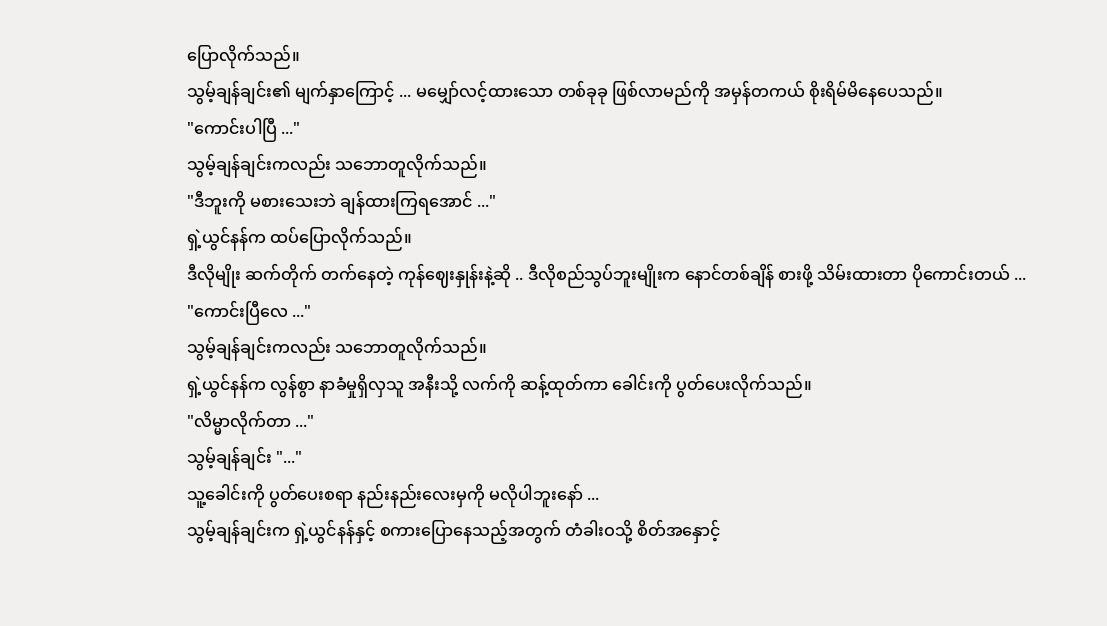ပြောလိုက်သည်။
သွမ့်ချန်ချင်း၏ မျက်နှာကြောင့် ... မမျှော်လင့်ထားသော တစ်ခုခု ဖြစ်လာမည်ကို အမှန်တကယ် စိုးရိမ်မိနေပေသည်။
"ကောင်းပါပြီ ..."
သွမ့်ချန်ချင်းကလည်း သဘောတူလိုက်သည်။
"ဒီဘူးကို မစားသေးဘဲ ချန်ထားကြရအောင် ..."
ရှဲ့ယွင်နန်က ထပ်ပြောလိုက်သည်။
ဒီလိုမျိုး ဆက်တိုက် တက်နေတဲ့ ကုန်ဈေးနှုန်းနဲ့ဆို .. ဒီလိုစည်သွပ်ဘူးမျိုးက နောင်တစ်ချိန် စားဖို့ သိမ်းထားတာ ပိုကောင်းတယ် ...
"ကောင်းပြီလေ ..."
သွမ့်ချန်ချင်းကလည်း သဘောတူလိုက်သည်။
ရှဲ့ယွင်နန်က လွန်စွာ နာခံမှုရှိလှသူ အနီးသို့ လက်ကို ဆန့်ထုတ်ကာ ခေါင်းကို ပွတ်ပေးလိုက်သည်။
"လိမ္မာလိုက်တာ ..."
သွမ့်ချန်ချင်း "..."
သူ့ခေါင်းကို ပွတ်ပေးစရာ နည်းနည်းလေးမှကို မလိုပါဘူးနော် ...
သွမ့်ချန်ချင်းက ရှဲ့ယွင်နန်နှင့် စကားပြောနေသည့်အတွက် တံခါးဝသို့ စိတ်အနှောင့်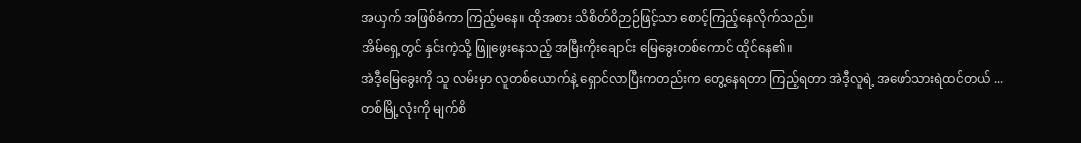အယှက် အဖြစ်ခံကာ ကြည့်မနေ။ ထိုအစား သိစိတ်ဝိဉာဉ်ဖြင့်သာ စောင့်ကြည့်နေလိုက်သည်။
အိမ်ရှေ့တွင် နှင်းကဲ့သို့ ဖြူဖွေးနေသည့် အမြီးကိုးချောင်း မြေခွေးတစ်ကောင် ထိုင်နေ၏။
အဲဒီ့မြေခွေးကို သူ လမ်းမှာ လူတစ်ယောက်နဲ့ ရှောင်လာပြီးကတည်းက တွေ့နေရတာ ကြည့်ရတာ အဲဒီ့လူရဲ့ အဖော်သားရဲထင်တယ် ...
တစ်မြို့လုံးကို မျက်စိ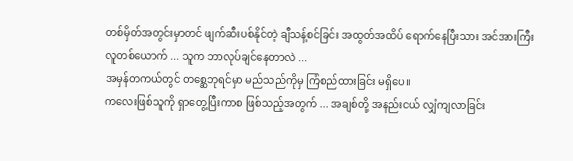တစ်မှိတ်အတွင်းမှာတင် ဖျက်ဆီးပစ်နိုင်တဲ့ ချီသန့်စင်ခြင်း အထွတ်အထိပ် ရောက်နေပြီးသား အင်အားကြီးလူတစ်ယောက် ... သူက ဘာလုပ်ချင်နေတာလဲ ...
အမှန်တကယ်တွင် တစ္ဆေဘုရင်မှာ မည်သည်ကိုမှ ကြံစည်ထားခြင်း မရှိပေ။
ကလေးဖြစ်သူကို ရှာတွေ့ပြီးကာစ ဖြစ်သည့်အတွက် ... အချစ်တို့ အနည်းငယ် လျှံကျလာခြင်း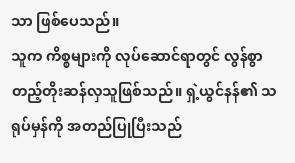သာ ဖြစ်ပေသည်။
သူက ကိစ္စများကို လုပ်ဆောင်ရာတွင် လွန်စွာ တည့်တိုးဆန်လှသူဖြစ်သည်။ ရှဲ့ယွင်နန်၏ သရုပ်မှန်ကို အတည်ပြုပြီးသည်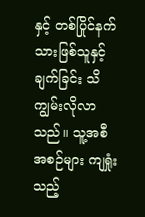နှင့် တစ်ပြိုင်နက် သားဖြစ်သူနှင့် ချက်ခြင်း သိကျွမ်းလိုလာသည်။ သူ့အစီအစဉ်များ ကျရှုံးသည့်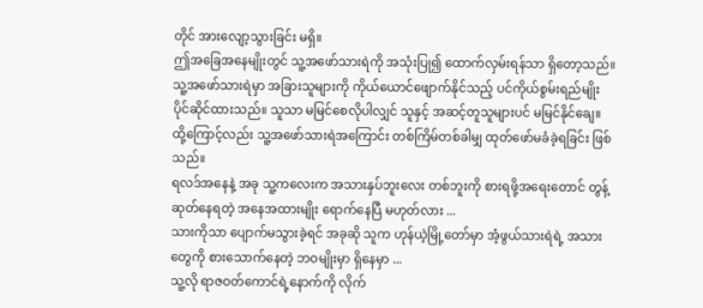တိုင် အားလျော့သွားခြင်း မရှိ။
ဤအခြေအနေမျိုးတွင် သူ့အဖော်သားရဲကို အသုံးပြု၍ ထောက်လှမ်းရန်သာ ရှိတော့သည်။
သူ့အဖော်သားရဲမှာ အခြားသူများကို ကိုယ်ယောင်ဖျောက်နိုင်သည့် ပင်ကိုယ်စွမ်းရည်မျိုး ပိုင်ဆိုင်ထားသည်။ သူသာ မမြင်စေလိုပါလျှင် သူနှင့် အဆင့်တူသူများပင် မမြင်နိုင်ချေ။
ထို့ကြောင့်လည်း သူ့အဖော်သားရဲအကြောင်း တစ်ကြိမ်တစ်ခါမျှ ထုတ်ဖော်မခံခဲ့ရခြင်း ဖြစ်သည်။
ရလဒ်အနေနဲ့ အခု သူ့ကလေးက အသားနှပ်ဘူးလေး တစ်ဘူးကို စားရဖို့အရေးတောင် တွန့်ဆုတ်နေရတဲ့ အနေအထားမျိုး ရောက်နေပြီ မဟုတ်လား ...
သားကိုသာ ပျောက်မသွားခဲ့ရင် အခုဆို သူက ဟုန်ယဲ့မြို့တော်မှာ အံ့ဖွယ်သားရဲရဲ့ အသားတွေကို စားသောက်နေတဲ့ ဘဝမျိုးမှာ ရှိနေမှာ ...
သူ့လို ရာဇဝတ်ကောင်ရဲ့နောက်ကို လိုက်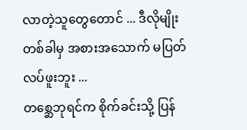လာတဲ့သူတွေတောင် ... ဒီလိုမျိုး တစ်ခါမှ အစားအသောက် မပြတ်လပ်ဖူးဘူး ...
တစ္ဆေဘုရင်က စိုက်ခင်းသို့ ပြန်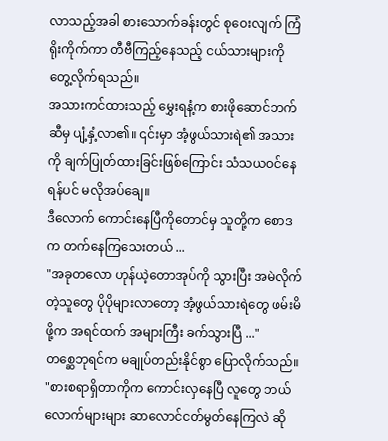လာသည့်အခါ စားသောက်ခန်းတွင် စုဝေးလျက် ကြံရိုးကိုက်ကာ တီဗီကြည့်နေသည့် ငယ်သားများကို တွေ့လိုက်ရသည်။
အသားကင်ထားသည့် မွှေးရနံ့က စားဖိုဆောင်ဘက်ဆီမှ ပျံ့နှံ့လာ၏။ ၎င်းမှာ အံ့ဖွယ်သားရဲ၏ အသားကို ချက်ပြုတ်ထားခြင်းဖြစ်ကြောင်း သံသယဝင်နေရန်ပင် မလိုအပ်ချေ။
ဒီလောက် ကောင်းနေပြီကိုတောင်မှ သူတို့က စောဒက တက်နေကြသေးတယ် ...
"အခုတလော ဟုန်ယဲ့တောအုပ်ကို သွားပြီး အမဲလိုက်တဲ့သူတွေ ပိုပိုများလာတော့ အံ့ဖွယ်သားရဲတွေ ဖမ်းမိဖို့က အရင်ထက် အများကြီး ခက်သွားပြီ ..."
တစ္ဆေဘုရင်က မချုပ်တည်းနိုင်စွာ ပြောလိုက်သည်။
"စားစရာရှိတာကိုက ကောင်းလှနေပြီ လူတွေ ဘယ်လောက်များများ ဆာလောင်ငတ်မွတ်နေကြလဲ ဆို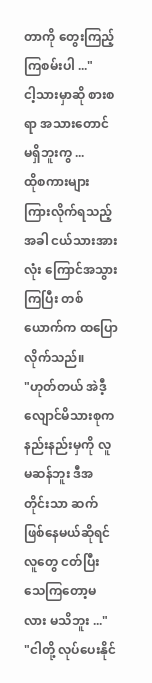တာကို တွေးကြည့်ကြစမ်းပါ ..."
ငါ့သားမှာဆို စားစရာ အသားတောင် မရှိဘူးကွ ...
ထိုစကားများ ကြားလိုက်ရသည့်အခါ ငယ်သားအားလုံး ကြောင်အသွားကြပြီး တစ်ယောက်က ထပြောလိုက်သည်။
"ဟုတ်တယ် အဲဒီ့ လျောင်မိသားစုက နည်းနည်းမှကို လူမဆန်ဘူး ဒီအတိုင်းသာ ဆက်ဖြစ်နေမယ်ဆိုရင် လူတွေ ငတ်ပြီး သေကြတော့မလား မသိဘူး ..."
"ငါတို့ လုပ်ပေးနိုင်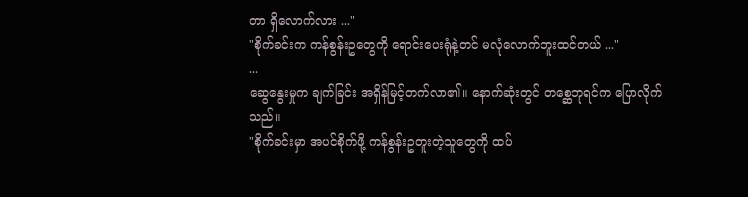တာ ရှိလောက်လား ..."
"စိုက်ခင်းက ကန်စွန်းဥတွေကို ရောင်းပေးရုံနဲ့တင် မလုံလောက်ဘူးထင်တယ် ..."
...
ဆွေနွေးမှုက ချက်ခြင်း အရှိန်မြင့်တက်လာ၏။ နောက်ဆုံးတွင် တစ္ဆေဘုရင်က ပြောလိုက်သည်။
"စိုက်ခင်းမှာ အပင်စိုက်ဖို့ ကန်စွန်းဥတူးတဲ့သူတွေကို ထပ်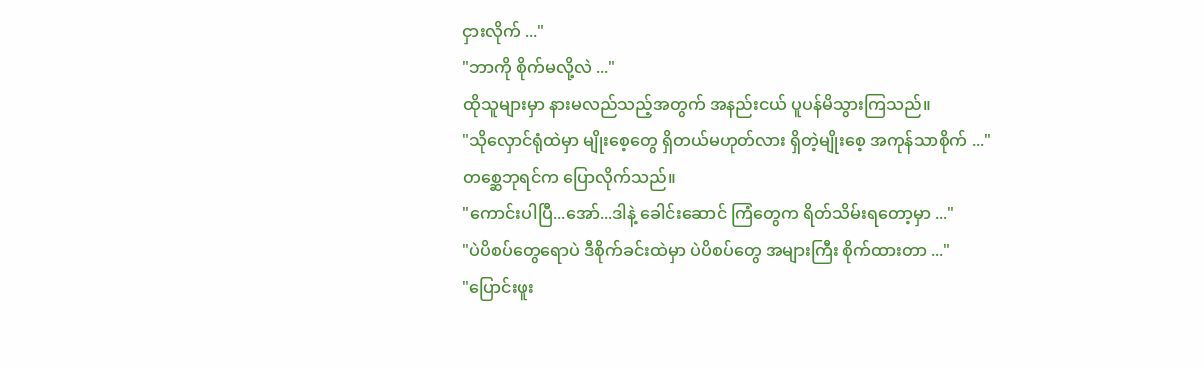ငှားလိုက် ..."
"ဘာကို စိုက်မလို့လဲ ..."
ထိုသူများမှာ နားမလည်သည့်အတွက် အနည်းငယ် ပူပန်မိသွားကြသည်။
"သိုလှောင်ရုံထဲမှာ မျိုးစေ့တွေ ရှိတယ်မဟုတ်လား ရှိတဲ့မျိုးစေ့ အကုန်သာစိုက် ..."
တစ္ဆေဘုရင်က ပြောလိုက်သည်။
"ကောင်းပါပြီ...အော်...ဒါနဲ့ ခေါင်းဆောင် ကြံတွေက ရိတ်သိမ်းရတော့မှာ ..."
"ပဲပိစပ်တွေရောပဲ ဒီစိုက်ခင်းထဲမှာ ပဲပိစပ်တွေ အများကြီး စိုက်ထားတာ ..."
"ပြောင်းဖူး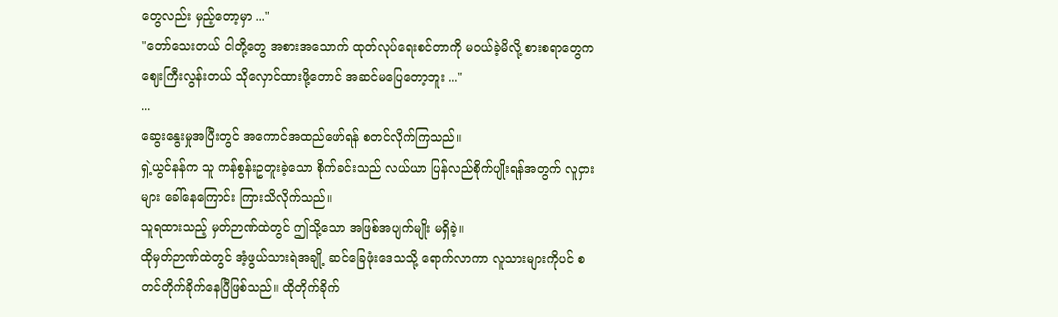တွေလည်း မှည့်တော့မှာ ..."
"တော်သေးတယ် ငါတို့တွေ အစားအသောက် ထုတ်လုပ်ရေးစင်တာကို မဝယ်ခဲ့မိလို့ စားစရာတွေက ဈေးကြီးလွန်းတယ် သိုလှောင်ထားဖို့တောင် အဆင်မပြေတော့ဘူး ..."
...
ဆွေးနွေးမှုအပြီးတွင် အကောင်အထည်ဖော်ရန် စတင်လိုက်ကြသည်။
ရှဲ့ယွင်နန်က သူ ကန်စွန်းဥတူးခဲ့သော စိုက်ခင်းသည် လယ်ယာ ပြန်လည်စိုက်ပျိုးရန်အတွက် လူငှားများ ခေါ်နေကြောင်း ကြားသိလိုက်သည်။
သူရထားသည့် မှတ်ဉာဏ်ထဲတွင် ဤသို့သော အဖြစ်အပျက်မျိုး မရှိခဲ့။
ထိုမှတ်ဉာဏ်ထဲတွင် အံ့ဖွယ်သားရဲအချို့ ဆင်ခြေဖုံးဒေသသို့ ရောက်လာကာ လူသားများကိုပင် စတင်တိုက်ခိုက်နေပြီဖြစ်သည်။ ထိုတိုက်ခိုက်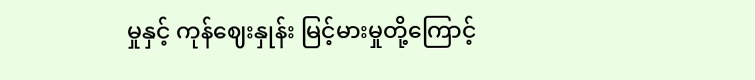မှုနှင့် ကုန်ဈေးနှုန်း မြင့်မားမှုတို့ကြောင့်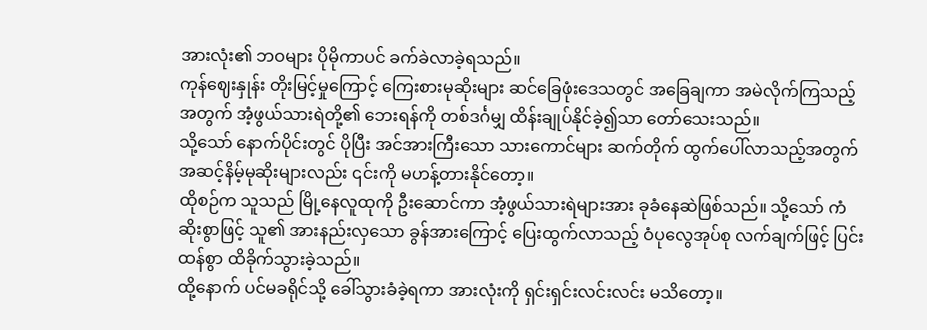အားလုံး၏ ဘဝများ ပိုမိုကာပင် ခက်ခဲလာခဲ့ရသည်။
ကုန်ဈေးနှုန်း တိုးမြင့်မှုကြောင့် ကြေးစားမုဆိုးများ ဆင်ခြေဖုံးဒေသတွင် အခြေချကာ အမဲလိုက်ကြသည့်အတွက် အံ့ဖွယ်သားရဲတို့၏ ဘေးရန်ကို တစ်ဒင်္ဂမျှ ထိန်းချုပ်နိုင်ခဲ့၍သာ တော်သေးသည်။
သို့သော် နောက်ပိုင်းတွင် ပိုပြီး အင်အားကြီးသော သားကောင်များ ဆက်တိုက် ထွက်ပေါ်လာသည့်အတွက် အဆင့်နိမ့်မုဆိုးများလည်း ၎င်းကို မဟန့်တားနိုင်တော့။
ထိုစဉ်က သူသည် မြို့နေလူထုကို ဦးဆောင်ကာ အံ့ဖွယ်သားရဲများအား ခုခံနေဆဲဖြစ်သည်။ သို့သော် ကံဆိုးစွာဖြင့် သူ၏ အားနည်းလှသော ခွန်အားကြောင့် ပြေးထွက်လာသည့် ဝံပုလွေအုပ်စု လက်ချက်ဖြင့် ပြင်းထန်စွာ ထိခိုက်သွားခဲ့သည်။
ထို့နောက် ပင်မခရိုင်သို့ ခေါ်သွားခံခဲ့ရကာ အားလုံးကို ရှင်းရှင်းလင်းလင်း မသိတော့။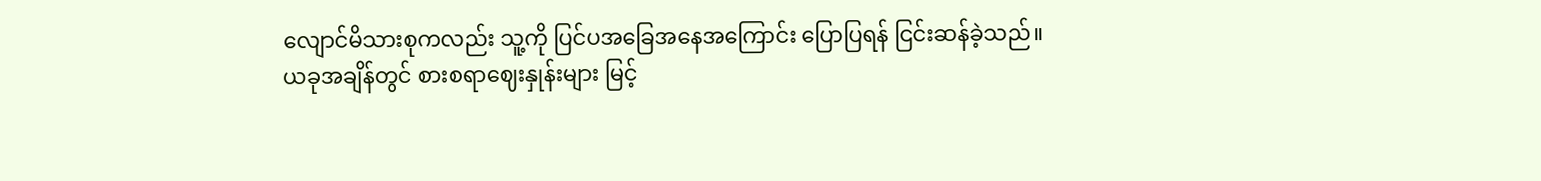လျောင်မိသားစုကလည်း သူ့ကို ပြင်ပအခြေအနေအကြောင်း ပြောပြရန် ငြင်းဆန်ခဲ့သည်။
ယခုအချိန်တွင် စားစရာဈေးနှုန်းများ မြင့်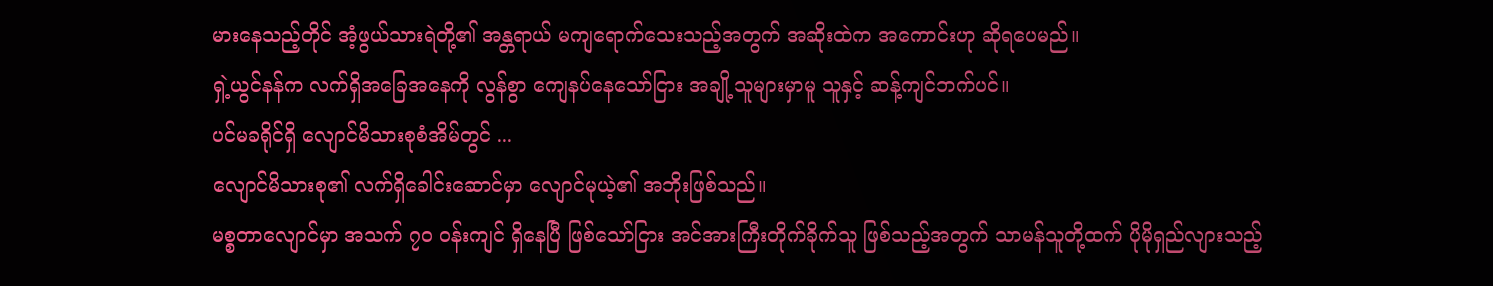မားနေသည့်တိုင် အံ့ဖွယ်သားရဲတို့၏ အန္တရာယ် မကျရောက်သေးသည့်အတွက် အဆိုးထဲက အကောင်းဟု ဆိုရပေမည်။
ရှဲ့ယွင်နန်က လက်ရှိအခြေအနေကို လွန်စွာ ကျေနပ်နေသော်ငြား အချို့သူများမှာမူ သူနှင့် ဆန့်ကျင်ဘက်ပင်။
ပင်မခရိုင်ရှိ လျောင်မိသားစုစံအိမ်တွင် ...
လျောင်မိသားစု၏ လက်ရှိခေါင်းဆောင်မှာ လျောင်မုယဲ့၏ အဘိုးဖြစ်သည်။
မစ္စတာလျောင်မှာ အသက် ၇၀ ဝန်းကျင် ရှိနေပြီ ဖြစ်သော်ငြား အင်အားကြီးတိုက်ခိုက်သူ ဖြစ်သည့်အတွက် သာမန်သူတို့ထက် ပိုမိုရှည်လျားသည့်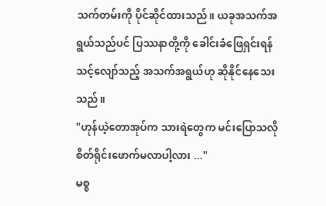သက်တမ်းကို ပိုင်ဆိုင်ထားသည်။ ယခုအသက်အရွယ်သည်ပင် ပြဿနာတို့ကို ခေါင်းခံဖြေရှင်းရန် သင့်လျော်သည့် အသက်အရွယ်ဟု ဆိုနိုင်နေသေးသည်။
"ဟုန်ယဲ့တောအုပ်က သားရဲတွေက မင်းပြောသလို စိတ်ရိုင်းဖောက်မလာပါ့လား ..."
မစ္စ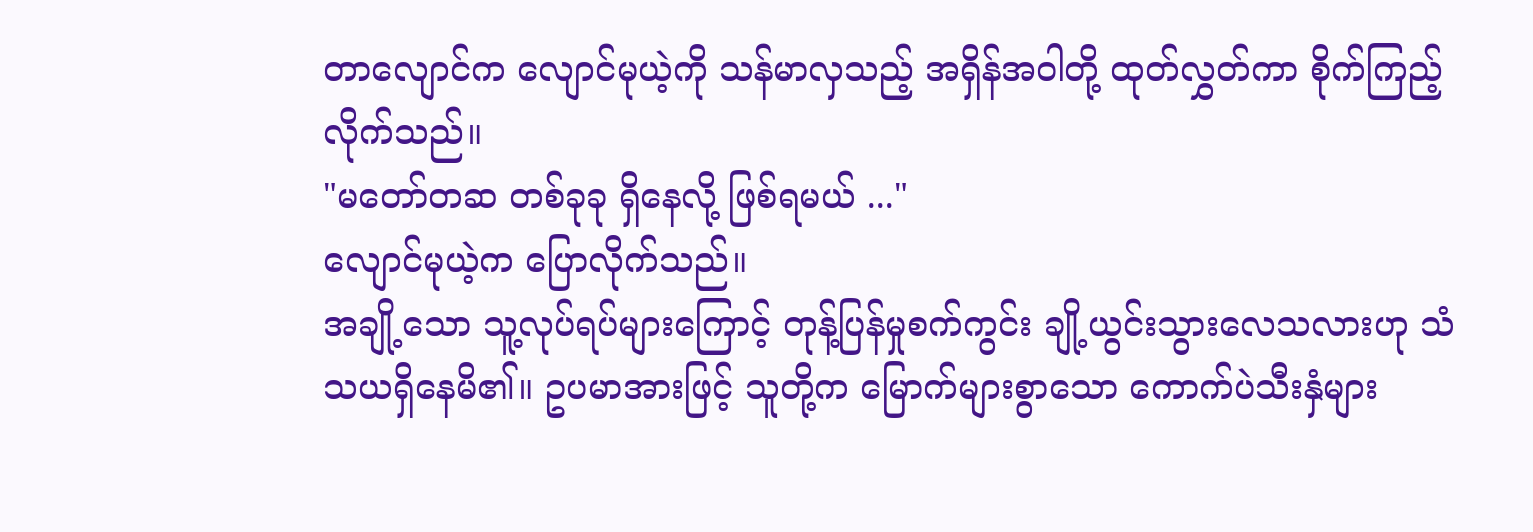တာလျောင်က လျောင်မုယဲ့ကို သန်မာလှသည့် အရှိန်အဝါတို့ ထုတ်လွှတ်ကာ စိုက်ကြည့်လိုက်သည်။
"မတော်တဆ တစ်ခုခု ရှိနေလို့ ဖြစ်ရမယ် ..."
လျောင်မုယဲ့က ပြောလိုက်သည်။
အချို့သော သူ့လုပ်ရပ်များကြောင့် တုန့်ပြန်မှုစက်ကွင်း ချို့ယွင်းသွားလေသလားဟု သံသယရှိနေမိ၏။ ဥပမာအားဖြင့် သူတို့က မြောက်များစွာသော ကောက်ပဲသီးနှံများ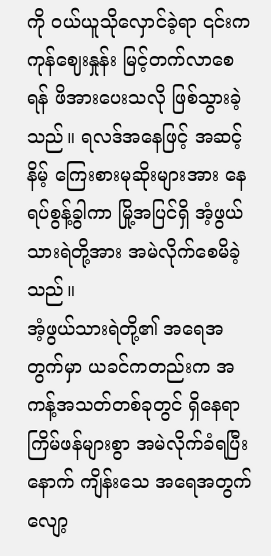ကို ဝယ်ယူသိုလှောင်ခဲ့ရာ ၎င်းက ကုန်ဈေးနှုန်း မြင့်တက်လာစေရန် ဖိအားပေးသလို ဖြစ်သွားခဲ့သည်။ ရလဒ်အနေဖြင့် အဆင့်နိမ့် ကြေးစားမုဆိုးများအား နေရပ်စွန့်ခွါကာ မြို့အပြင်ရှိ အံ့ဖွယ်သားရဲတို့အား အမဲလိုက်စေမိခဲ့သည်။
အံ့ဖွယ်သားရဲတို့၏ အရေအတွက်မှာ ယခင်ကတည်းက အကန့်အသတ်တစ်ခုတွင် ရှိနေရာ ကြိမ်ဖန်များစွာ အမဲလိုက်ခံရပြီးနောက် ကျိန်းသေ အရေအတွက် လျော့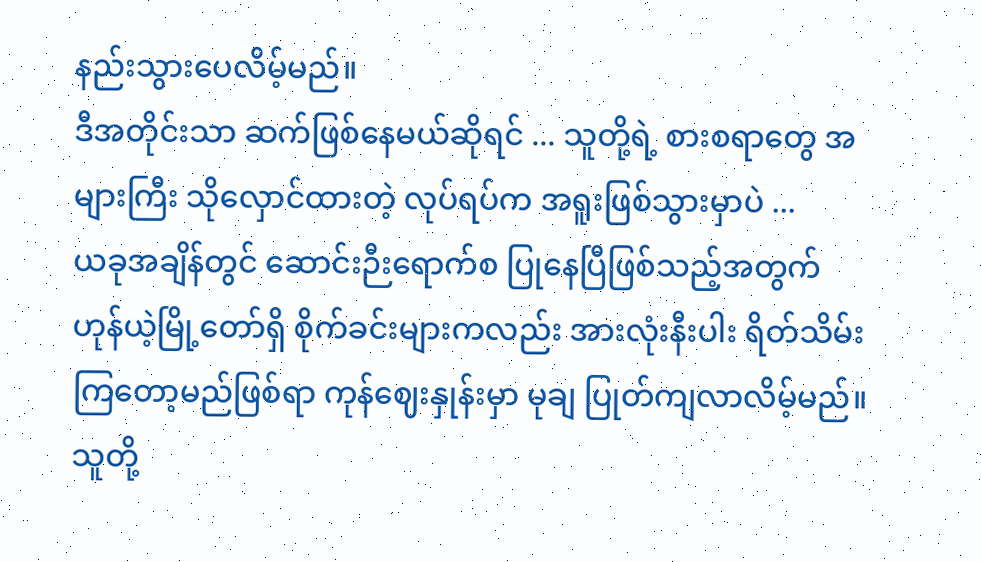နည်းသွားပေလိမ့်မည်။
ဒီအတိုင်းသာ ဆက်ဖြစ်နေမယ်ဆိုရင် ... သူတို့ရဲ့ စားစရာတွေ အများကြီး သိုလှောင်ထားတဲ့ လုပ်ရပ်က အရူးဖြစ်သွားမှာပဲ ...
ယခုအချိန်တွင် ဆောင်းဉီးရောက်စ ပြုနေပြီဖြစ်သည့်အတွက် ဟုန်ယဲ့မြို့တော်ရှိ စိုက်ခင်းများကလည်း အားလုံးနီးပါး ရိတ်သိမ်းကြတော့မည်ဖြစ်ရာ ကုန်ဈေးနှုန်းမှာ မုချ ပြုတ်ကျလာလိမ့်မည်။
သူတို့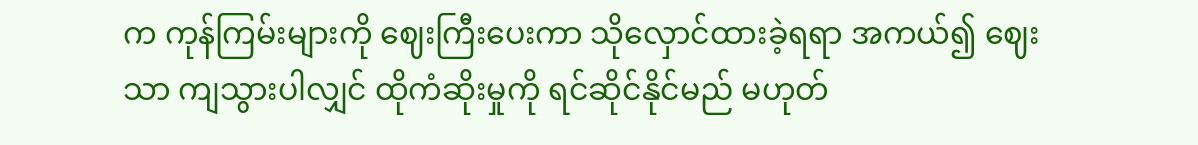က ကုန်ကြမ်းများကို ဈေးကြီးပေးကာ သိုလှောင်ထားခဲ့ရရာ အကယ်၍ ဈေးသာ ကျသွားပါလျှင် ထိုကံဆိုးမှုကို ရင်ဆိုင်နိုင်မည် မဟုတ်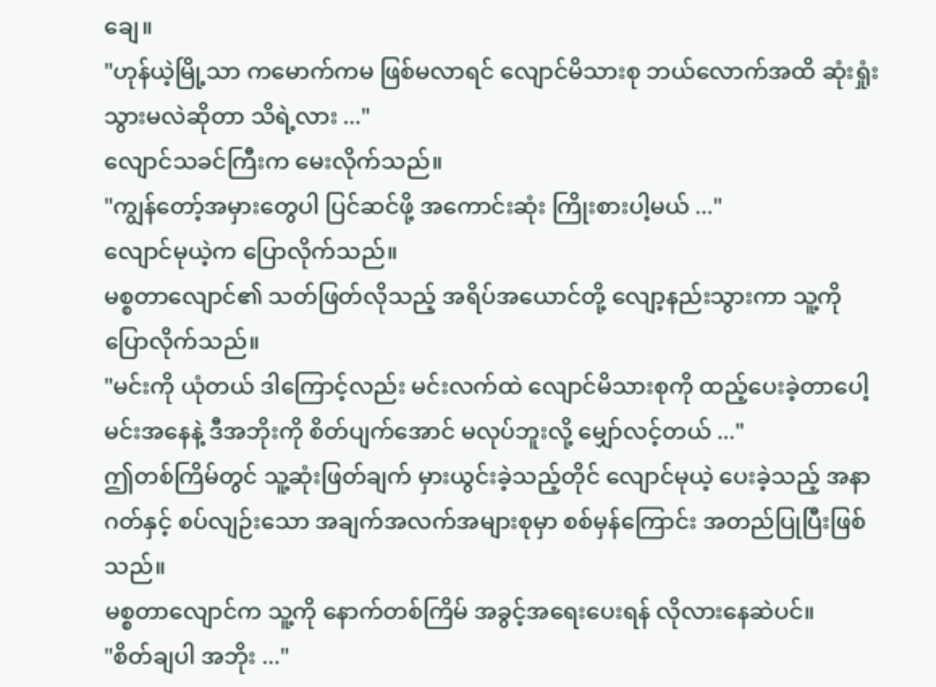ချေ။
"ဟုန်ယဲ့မြို့သာ ကမောက်ကမ ဖြစ်မလာရင် လျောင်မိသားစု ဘယ်လောက်အထိ ဆုံးရှုံးသွားမလဲဆိုတာ သိရဲ့လား ..."
လျောင်သခင်ကြီးက မေးလိုက်သည်။
"ကျွန်တော့်အမှားတွေပါ ပြင်ဆင်ဖို့ အကောင်းဆုံး ကြိုးစားပါ့မယ် ..."
လျောင်မုယဲ့က ပြောလိုက်သည်။
မစ္စတာလျောင်၏ သတ်ဖြတ်လိုသည့် အရိပ်အယောင်တို့ လျော့နည်းသွားကာ သူ့ကို ပြောလိုက်သည်။
"မင်းကို ယုံတယ် ဒါကြောင့်လည်း မင်းလက်ထဲ လျောင်မိသားစုကို ထည့်ပေးခဲ့တာပေါ့ မင်းအနေနဲ့ ဒီအဘိုးကို စိတ်ပျက်အောင် မလုပ်ဘူးလို့ မျှော်လင့်တယ် ..."
ဤတစ်ကြိမ်တွင် သူ့ဆုံးဖြတ်ချက် မှားယွင်းခဲ့သည့်တိုင် လျောင်မုယဲ့ ပေးခဲ့သည့် အနာဂတ်နှင့် စပ်လျဉ်းသော အချက်အလက်အများစုမှာ စစ်မှန်ကြောင်း အတည်ပြုပြီးဖြစ်သည်။
မစ္စတာလျောင်က သူ့ကို နောက်တစ်ကြိမ် အခွင့်အရေးပေးရန် လိုလားနေဆဲပင်။
"စိတ်ချပါ အဘိုး ..."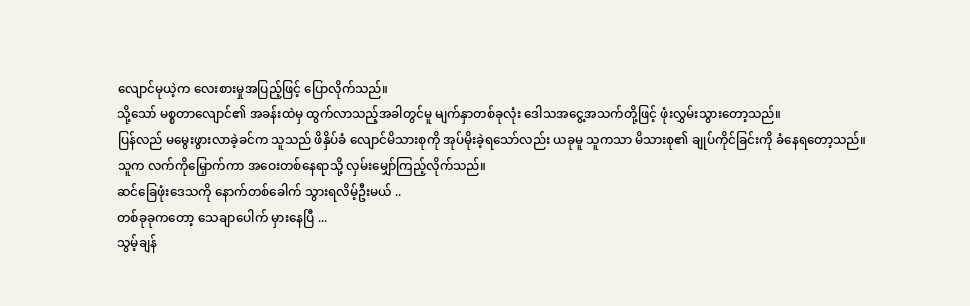လျောင်မုယဲ့က လေးစားမှုအပြည့်ဖြင့် ပြောလိုက်သည်။
သို့သော် မစ္စတာလျောင်၏ အခန်းထဲမှ ထွက်လာသည့်အခါတွင်မူ မျက်နှာတစ်ခုလုံး ဒေါသအငွေ့အသက်တို့ဖြင့် ဖုံးလွှမ်းသွားတော့သည်။
ပြန်လည် မမွေးဖွားလာခဲ့ခင်က သူသည် ဖိနှိပ်ခံ လျောင်မိသားစုကို အုပ်မိုးခဲ့ရသော်လည်း ယခုမူ သူကသာ မိသားစု၏ ချုပ်ကိုင်ခြင်းကို ခံနေရတော့သည်။
သူက လက်ကိုမြှောက်ကာ အဝေးတစ်နေရာသို့ လှမ်းမျှော်ကြည့်လိုက်သည်။
ဆင်ခြေဖုံးဒေသကို နောက်တစ်ခေါက် သွားရလိမ့်ဦးမယ် ..
တစ်ခုခုကတော့ သေချာပေါက် မှားနေပြီ ...
သွမ့်ချန်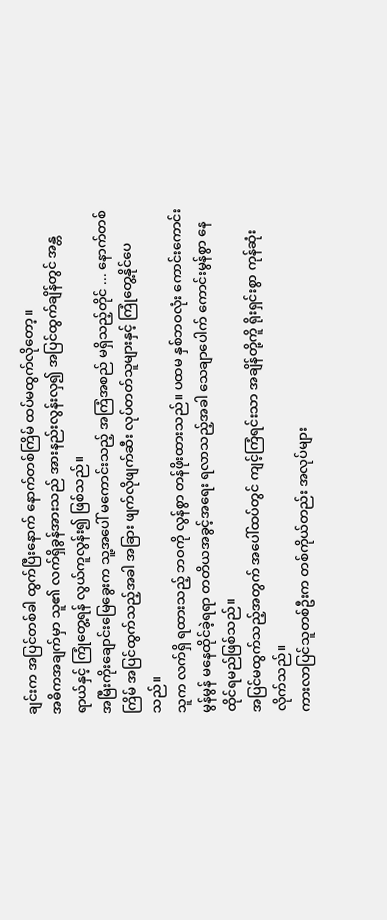ချင်းက အပြင်တစ်ခါ ထွက်ပြီးနောက် နောက်တစ်ကြိမ် ထပ်မထွက်လိုတော့။
အဓိကအချက်မှာ သူ၏ လက်ရှိခွန်အားသည် အားနည်းလွန်းလှ၍ အပြင်ထွက်ချိန်တွင် အန္တရာယ်နှင့် ကြုံတွေ့ရန် လွယ်ကူလွန်း၍ ဖြစ်သည်။
အမြီးကိုးချောင်းမြေခွေးက သူ့အပေါ် မကောင်းသည့် အကြံအစည် မရှိသည့်တိုင် ... နောက်တစ်ကြိမ် အပြင်ထွက်သည့်အခါ အခြား ဖျက်လိုဖျက်ဆီး လုပ်တတ်သူများနှင့် ကြုံတွေ့နိုင်ပေသည်။
သူက လက်ရှိ ရထားသည့် ဘဝကို လွန်စွာ တန်ဖိုးထားသည်။ ပထမ နှစ်ဘဝလုံး ကောင်းကောင်းမွန်မွန် မနေထိုင်ခဲ့ရရာ တတိယအခွင့်အရေး ရလာသည့်အခါ သေချာပေါက် ကောင်းမွန်စွာ နေထိုင်ရမည်ဖြစ်သည်။
အပြင်မထွက်သည့်အတွက် အပေါ်ထပ်တွင် ကျင့်ကြံရင်းသာ အချိန်တို့ကိူ ရိုးရှင်းစွာ ကုန်ဆုံးလိုက်သည်။
ကားလာပြင်သူတစ်ဦးက တစ်ကိုယ်တည်း အလုပ်များ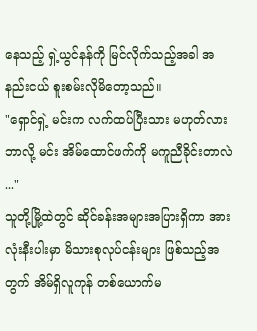နေသည့် ရှဲ့ယွင်နန်ကို မြင်လိုက်သည့်အခါ အနည်းငယ် စူးစမ်းလိုမိတော့သည်။
"ရှောင်ရှဲ့ မင်းက လက်ထပ်ပြီးသား မဟုတ်လား ဘာလို့ မင်း အိမ်ထောင်ဖက်ကို မကူညီခိုင်းတာလဲ ..."
သူတို့မြို့ထဲတွင် ဆိုင်ခန်းအများအပြားရှိကာ အားလုံးနီးပါးမှာ မိသားစုလုပ်ငန်းများ ဖြစ်သည့်အတွက် အိမ်ရှိလူကုန် တစ်ယောက်မ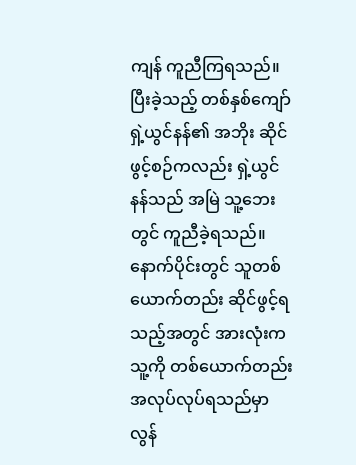ကျန် ကူညီကြရသည်။
ပြီးခဲ့သည့် တစ်နှစ်ကျော် ရှဲ့ယွင်နန်၏ အဘိုး ဆိုင်ဖွင့်စဉ်ကလည်း ရှဲ့ယွင်နန်သည် အမြဲ သူ့ဘေးတွင် ကူညီခဲ့ရသည်။
နောက်ပိုင်းတွင် သူတစ်ယောက်တည်း ဆိုင်ဖွင့်ရသည့်အတွင် အားလုံးက သူ့ကို တစ်ယောက်တည်း အလုပ်လုပ်ရသည်မှာ လွန်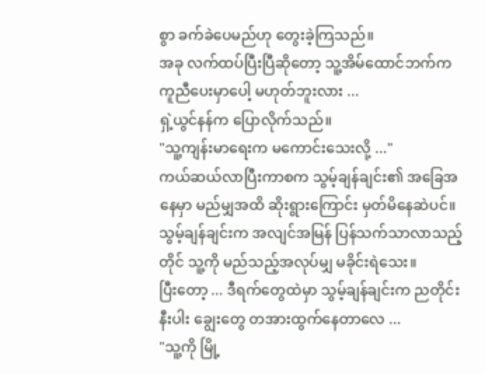စွာ ခက်ခဲပေမည်ဟု တွေးခဲ့ကြသည်။
အခု လက်ထပ်ပြီးပြီဆိုတော့ သူ့အိမ်ထောင်ဘက်က ကူညီပေးမှာပေါ့ မဟုတ်ဘူးလား ...
ရှဲ့ယွင်နန်က ပြောလိုက်သည်။
"သူ့ကျန်းမာရေးက မကောင်းသေးလို့ ..."
ကယ်ဆယ်လာပြီးကာစက သွမ့်ချန်ချင်း၏ အခြေအနေမှာ မည်မျှအထိ ဆိုးရွားကြောင်း မှတ်မိနေဆဲပင်။
သွမ့်ချန်ချင်းက အလျင်အမြန် ပြန်သက်သာလာသည့်တိုင် သူ့ကို မည်သည့်အလုပ်မျှ မခိုင်းရဲသေး။
ပြီးတော့ ... ဒီရက်တွေထဲမှာ သွမ့်ချန်ချင်းက ညတိုင်းနီးပါး ချွေးတွေ တအားထွက်နေတာလေ ...
"သူ့ကို မြို့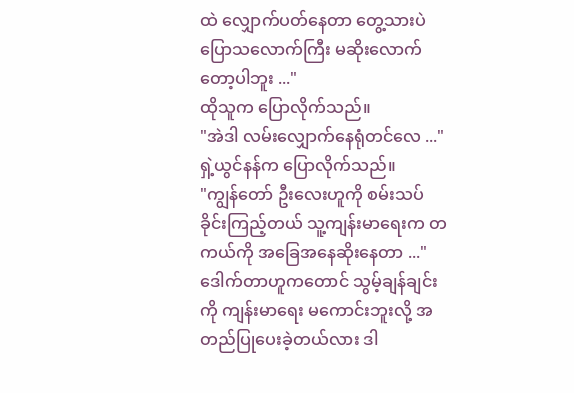ထဲ လျှောက်ပတ်နေတာ တွေ့သားပဲ ပြောသလောက်ကြီး မဆိုးလောက်တော့ပါဘူး ..."
ထိုသူက ပြောလိုက်သည်။
"အဲဒါ လမ်းလျှောက်နေရုံတင်လေ ..."
ရှဲ့ယွင်နန်က ပြောလိုက်သည်။
"ကျွန်တော် ဦးလေးဟူကို စမ်းသပ်ခိုင်းကြည့်တယ် သူ့ကျန်းမာရေးက တကယ်ကို အခြေအနေဆိုးနေတာ ..."
ဒေါက်တာဟူကတောင် သွမ့်ချန်ချင်းကို ကျန်းမာရေး မကောင်းဘူးလို့ အတည်ပြုပေးခဲ့တယ်လား ဒါ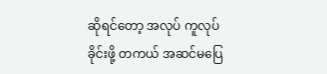ဆိုရင်တော့ အလုပ် ကူလုပ်ခိုင်းဖို့ တကယ် အဆင်မပြေ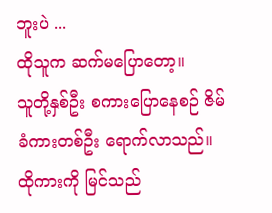ဘူးပဲ ...
ထိုသူက ဆက်မပြောတော့။
သူတို့နှစ်ဦး စကားပြောနေစဉ် ဇိမ်ခံကားတစ်ဦး ရောက်လာသည်။
ထိုကားကို မြင်သည်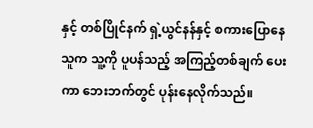နှင့် တစ်ပြိုင်နက် ရှဲ့ယွင်နန်နှင့် စကားပြောနေသူက သူ့ကို ပူပန်သည့် အကြည့်တစ်ချက် ပေးကာ ဘေးဘက်တွင် ပုန်းနေလိုက်သည်။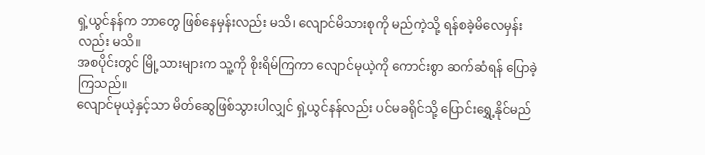ရှဲ့ယွင်နန်က ဘာတွေ ဖြစ်နေမှန်းလည်း မသိ၊ လျောင်မိသားစုကို မည်ကဲ့သို့ ရန်စခဲ့မိလေမှန်းလည်း မသိ။
အစပိုင်းတွင် မြို့သားများက သူ့ကို စိုးရိမ်ကြကာ လျောင်မုယဲ့ကို ကောင်းစွာ ဆက်ဆံရန် ပြောခဲ့ကြသည်။
လျောင်မုယဲ့နှင့်သာ မိတ်ဆွေဖြစ်သွားပါလျှင် ရှဲ့ယွင်နန်လည်း ပင်မခရိုင်သို့ ပြောင်းရွှေ့နိုင်မည်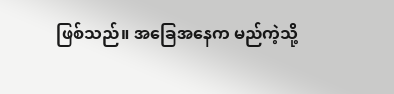ဖြစ်သည်။ အခြေအနေက မည်ကဲ့သို့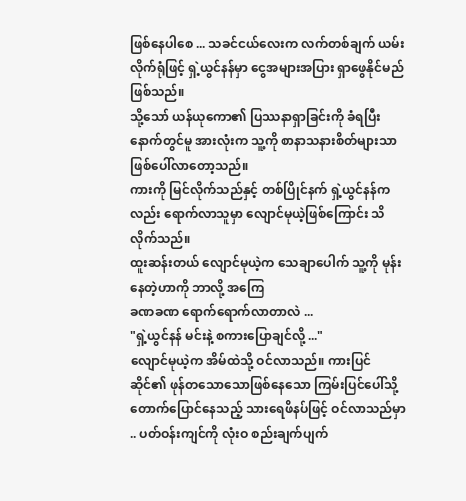ဖြစ်နေပါစေ ... သခင်ငယ်လေးက လက်တစ်ချက် ယမ်းလိုက်ရုံဖြင့် ရှဲ့ယွင်နန်မှာ ငွေအများအပြား ရှာဖွေနိုင်မည်ဖြစ်သည်။
သို့သော် ယန်ယုကော၏ ပြဿနာရှာခြင်းကို ခံရပြီးနောက်တွင်မူ အားလုံးက သူ့ကို စာနာသနားစိတ်များသာ ဖြစ်ပေါ်လာတော့သည်။
ကားကို မြင်လိုက်သည်နှင့် တစ်ပြိုင်နက် ရှဲ့ယွင်နန်ကလည်း ရောက်လာသူမှာ လျောင်မုယဲ့ဖြစ်ကြောင်း သိလိုက်သည်။
ထူးဆန်းတယ် လျောင်မုယဲ့က သေချာပေါက် သူ့ကို မုန်းနေတဲ့ဟာကို ဘာလို့ အကြေ
ခဏခဏ ရောက်ရောက်လာတာလဲ ...
"ရှဲ့ယွင်နန် မင်းနဲ့ စကားပြောချင်လို့ ..."
လျောင်မုယဲ့က အိမ်ထဲသို့ ဝင်လာသည်။ ကားပြင်ဆိုင်၏ ဖုန်တသောသောဖြစ်နေသော ကြမ်းပြင်ပေါ်သို့ တောက်ပြောင်နေသည့် သားရေဖိနပ်ဖြင့် ဝင်လာသည်မှာ .. ပတ်ဝန်းကျင်ကို လုံးဝ စည်းချက်ပျက်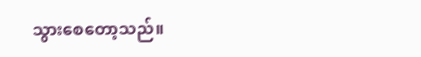သွားစေတော့သည်။